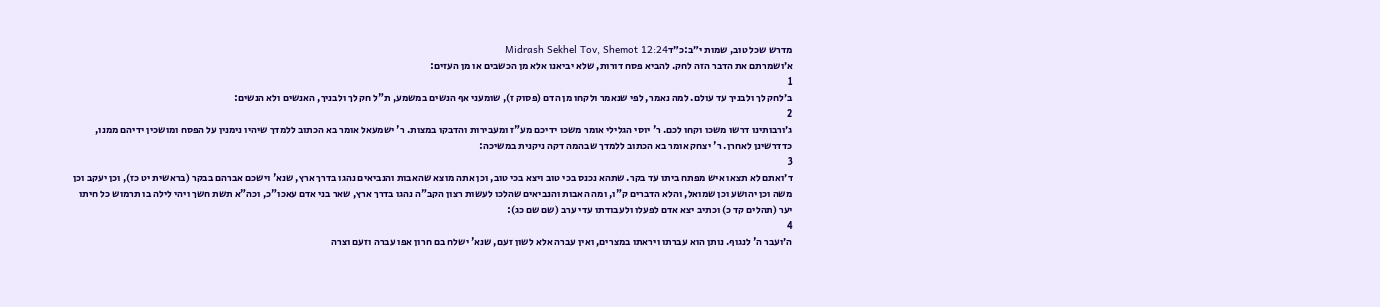מדרש שכל טוב, שמות י״ב:כ״דMidrash Sekhel Tov, Shemot 12:24
א׳ושמרתם את הדבר הזה לחק. להביא פסח דורות, שלא יביאנו אלא מן הכשבים או מן העזים:
1
ב׳לחק לך ולבניך עד עולם. למה נאמר, לפי שנאמר ולקחו מן הדם (פסוק ז), שומעני אף הנשים במשמע, ת"ל חק לך ולבניך, האנשים ולא הנשים:
2
ג׳ורבותינו דרשו משכו וקחו לכם. ר' יוסי הגלילי אומר משכו ידיכם מע"ז ומעבירות והדבקו במצות. ר' ישמעאל אומר בא הכתוב ללמדך שיהיו נימנין על הפסח ומושכין ידיהם ממנו, כדדרשינן לאחרן. ר' יצחק אומר בא הכתוב ללמדך שבהמה דקה ניקנית במשיכה:
3
ד׳ואתם לא תצאו איש מפתח ביתו עד בקר. שתהא נכנס בכי טוב ויצא בכי טוב, וכן אתה מוצא שהאבות והנביאים נהגו בדרך ארץ, שנא' וישכם אברהם בבקר (בראשית יט כז), וכן יעקב וכן משה וכן יהושע וכן שמואל, והלא הדברים ק"ו, ומה האבות והנביאים שהלכו לעשות רצון הקב"ה נהגו בדרך ארץ, שאר בני אדם עאכו"כ, וכה"א תשת חשך ויהי לילה בו תרמוש כל חיתו יער (תהלים קד כ) וכתיב יצא אדם לפעלו ולעבודתו עדי ערב (שם שם כג):
4
ה׳ועבר ה' לנגוף. נותן הוא עברתו ויראתו במצרים, ואין עברה אלא לשון זעם, שנא' ישלח בם חרון אפו עברה וזעם וצרה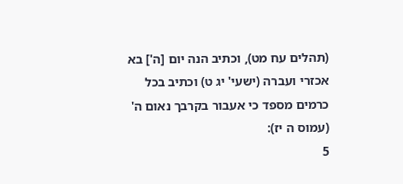(תהלים עח מט), וכתיב הנה יום [ה'] בא אכזרי ועברה (ישעי' יג ט) וכתיב בכל כרמים מספד כי אעבור בקרבך נאום ה' (עמוס ה יז):
5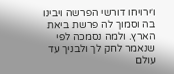ו׳ירויחו דורשי הפרשה ויבינו בה וסמוך לה פרשת ביאת הארץ. ולמה נסמכה לפי שנאמר לחק לך ולבניך עד עולם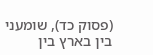(פסוק כד), שומעני בין בארץ בין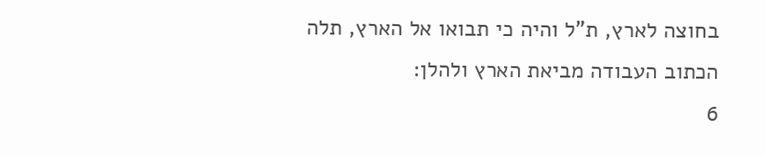בחוצה לארץ, ת"ל והיה כי תבואו אל הארץ, תלה הכתוב העבודה מביאת הארץ ולהלן:
6